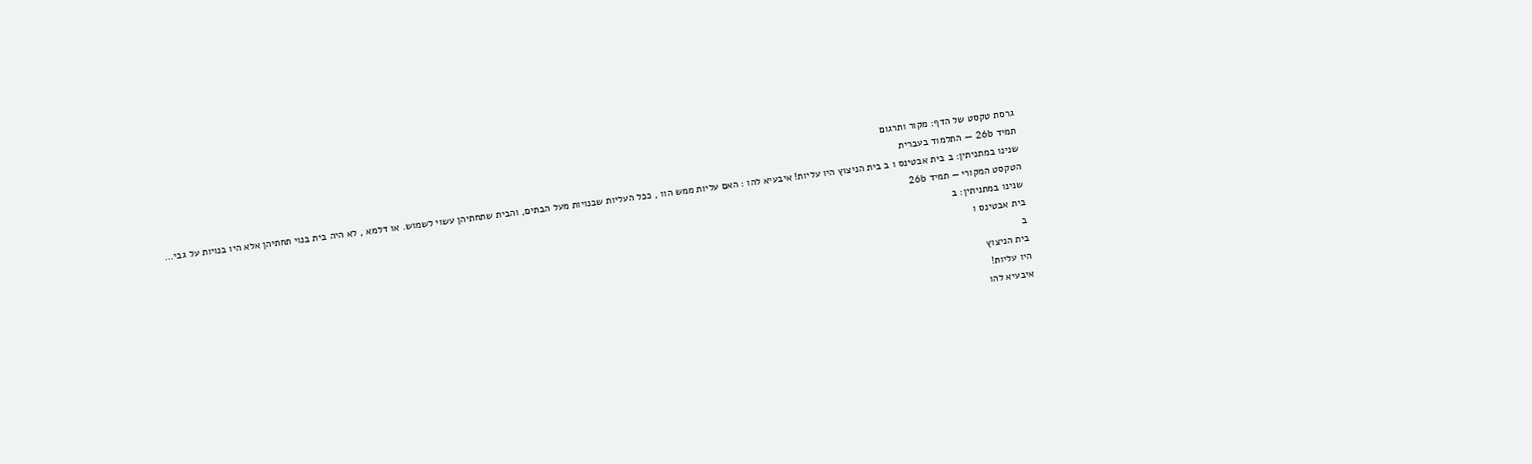גרסת טקסט של הדף: מקור ותרגום
תמיד 26b — התלמוד בעברית
שנינו במתניתין: ב בית אבטינס ו ב בית הניצוץ היו עליות! איבעיא להו : האם עליות ממש הוו , ככל העליות שבנויות מעל הבתים, והבית שתחתיהן עשוי לשמוש. או דלמא , לא היה בית בנוי תחתיהן אלא היו בנויות על גבי…
הטקסט המקורי — תמיד 26b
שנינו במתניתין: ב
בית אבטינס ו
ב
בית הניצוץ
היו עליות!
איבעיא להו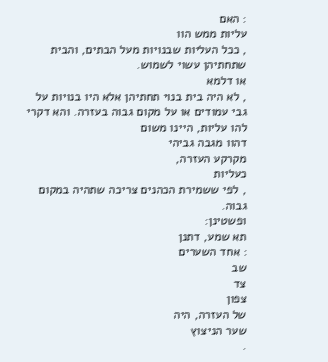: האם
עליות ממש הוו
, ככל העליות שבנויות מעל הבתים, והבית שתחתיהן עשוי לשמוש.
או דלמא
, לא היה בית בנוי תחתיהן אלא היו בנויות על גבי עמודים או על מקום גבוה בעזרה. והא דקרי להו עליות, היינו משום
דהוו מגבה גביהי
מקרקע העזרה,
כעליות
, לפי ששמירת הכהנים צריכה שתהיה במקום גבוה.
ופשטינן:
תא שמע, דתנן
: אחד השערים
שב
צד
צפון
של העזרה, היה
שער הניצוץ
.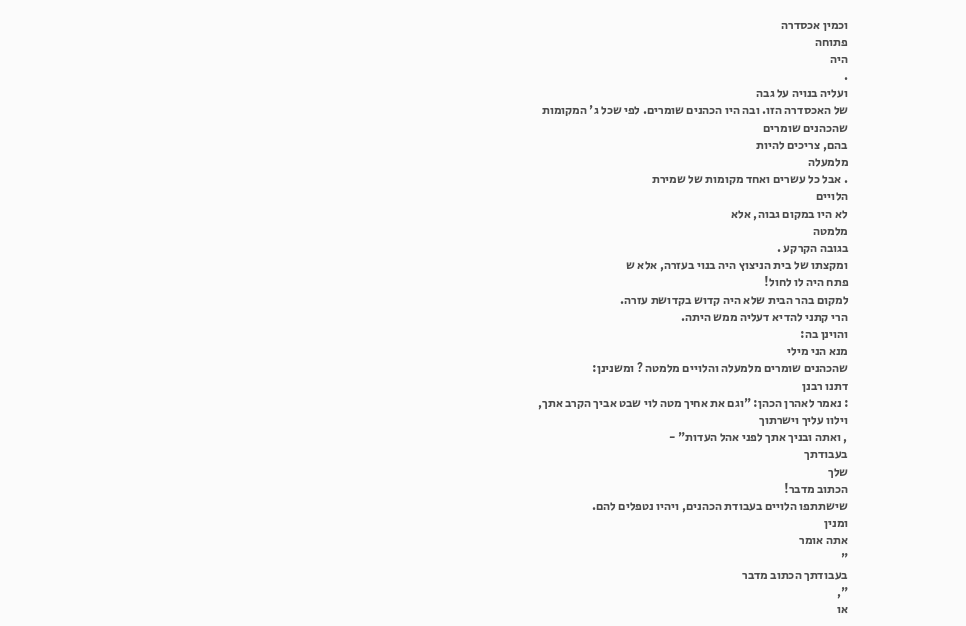וכמין אכסדרה
פתוחה
היה
.
ועליה בנויה על גבה
של האכסדרה הזו. ובה היו הכהנים שומרים. לפי שכל ג' המקומות
שהכהנים שומרים
בהם, צריכים להיות
מלמעלה
. אבל כל עשרים ואחד מקומות של שמירת
הלויים
לא היו במקום גבוה, אלא
מלמטה
בגובה הקרקע .
ומקצתו של בית הניצוץ היה בנוי בעזרה, אלא ש
פתח היה לו לחול!
למקום בהר הבית שלא היה קדוש בקדושת עזרה.
הרי קתני להדיא דעליה ממש היתה.
והוינן בה:
מנא הני מילי
שהכהנים שומרים מלמעלה והלויים מלמטה ? ומשנינן:
דתנו רבנן
: נאמר לאהרן הכהן: "וגם את אחיך מטה לוי שבט אביך הקרב אתך,
וילוו עליך וישרתוך
, ואתה ובניך אתך לפני אהל העדות" -
בעבודתך
שלך
הכתוב מדבר!
שישתתפו הלויים בעבודת הכהנים, ויהיו נטפלים להם.
ומנין
אתה אומר
"
בעבודתך הכתוב מדבר
",
או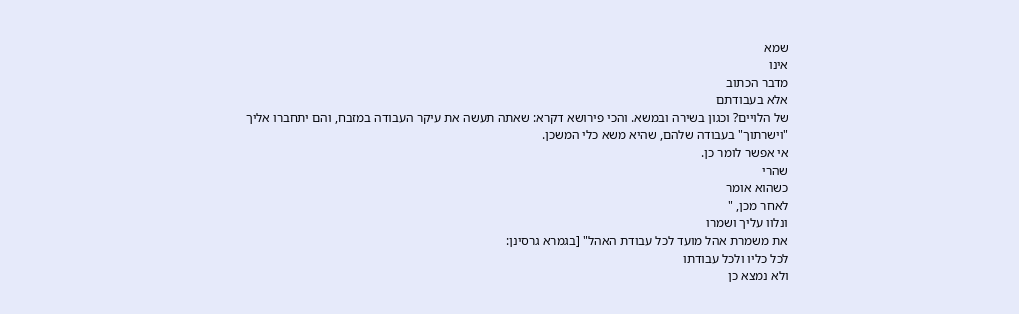שמא
אינו
מדבר הכתוב
אלא בעבודתם
של הלויים? וכגון בשירה ובמשא. והכי פירושא דקרא: שאתה תעשה את עיקר העבודה במזבח, והם יתחברו אליך "וישרתוך" בעבודה שלהם, שהיא משא כלי המשכן.
אי אפשר לומר כן.
שהרי
כשהוא אומר
לאחר מכן, "
ונלוו עליך ושמרו
את משמרת אהל מועד לכל עבודת האהל" [בגמרא גרסינן:
לכל כליו ולכל עבודתו
ולא נמצא כן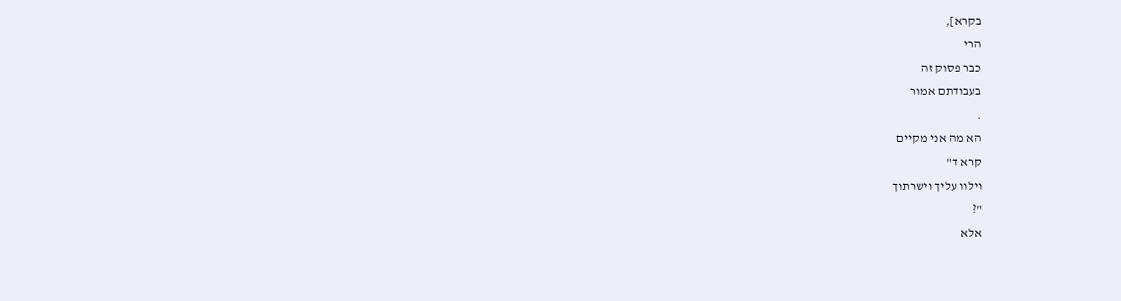בקרא],
הרי
כבר פסוק זה
בעבודתם אמור
.
הא מה אני מקיים
קרא ד"
וילוו עליך וישרתוך
"?
אלא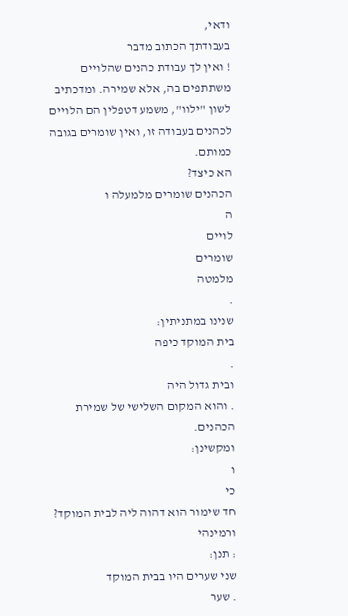ודאי,
בעבודתך הכתוב מדבר
! ואין לך עבודת כהנים שהלויים משתתפים בה, אלא שמירה. ומדכתיב לשון "ילוו", משמע דטפלין הם הלויים לכהנים בעבודה זו, ואין שומרים בגובה כמותם.
הא כיצד?
הכהנים שומרים מלמעלה ו
ה
לויים
שומרים
מלמטה
.
שנינו במתניתין:
בית המוקד כיפה
.
ובית גדול היה
. והוא המקום השלישי של שמירת הכהנים.
ומקשינן:
ו
כי
חד שימור הוא דהוה ליה לבית המוקד?
ורמינהי
: תנן:
שני שערים היו בבית המוקד
. שער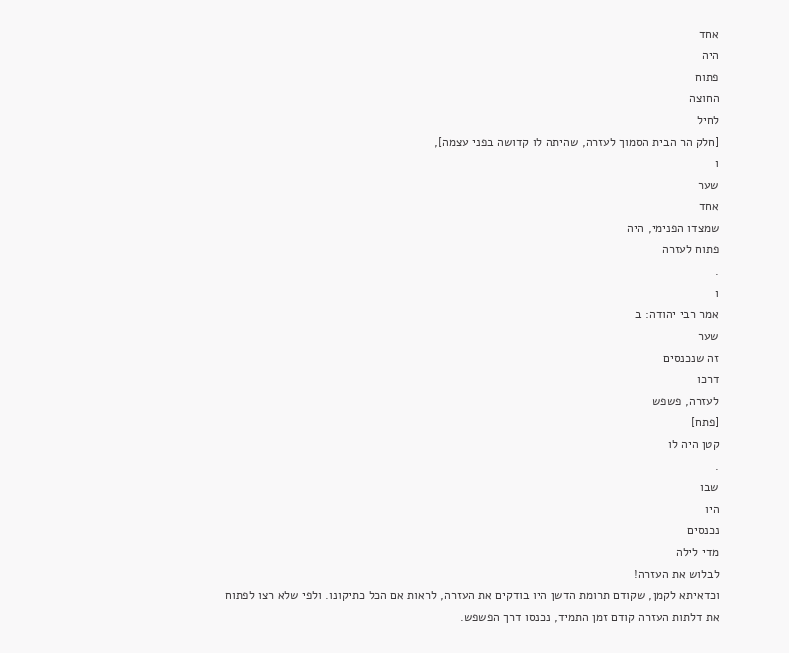אחד
היה
פתוח
החוצה
לחיל
[חלק הר הבית הסמוך לעזרה, שהיתה לו קדושה בפני עצמה],
ו
שער
אחד
שמצדו הפנימי, היה
פתוח לעזרה
.
ו
אמר רבי יהודה: ב
שער
זה שנכנסים
דרכו
לעזרה, פשפש
[פתח]
קטן היה לו
.
שבו
היו
נכנסים
מדי לילה
לבלוש את העזרה!
וכדאיתא לקמן, שקודם תרומת הדשן היו בודקים את העזרה, לראות אם הכל כתיקונו. ולפי שלא רצו לפתוח את דלתות העזרה קודם זמן התמיד, נכנסו דרך הפשפש.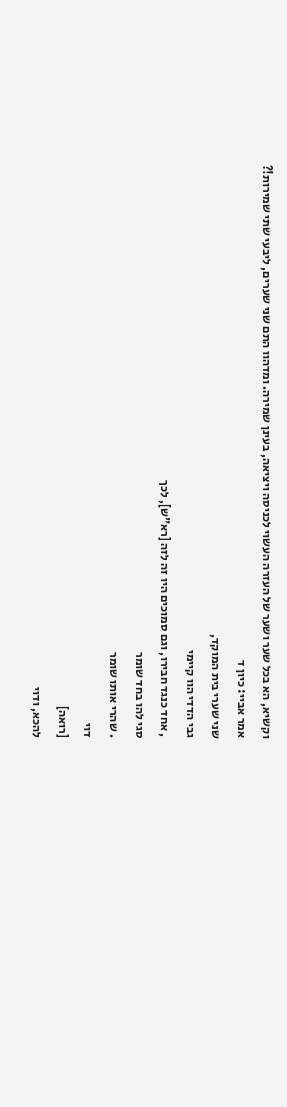וקשיא, הא בכל שער ושער של העזרה העשוי לכניסה ויציאה, בעינן שמירה. ומדהוו התם שני שערים, ליבעי שתי שמירות!?
אמר אביי: כיון ד
שני שערי בית המוקד,
גבי הדדי הוו קיימי
, אחד כנגד חבירו, וגם סמוכים היו זה לזה [רא"ש], לכך
סגי להו בחד שומר
. שהרי אותו שומר
דוי
[רואה]
להכא, ודוי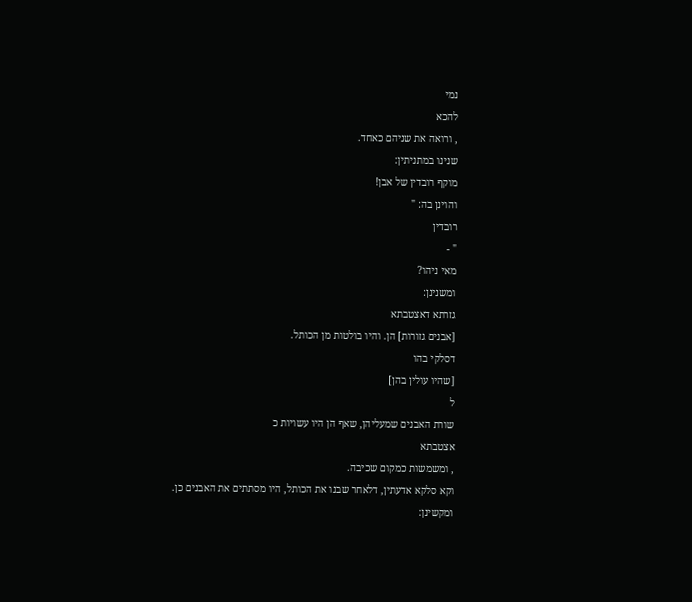נמי
להכא
, ורואה את שניהם כאחד.
שנינו במתניתין:
מוקף רובדין של אבן!
והוינן בה: "
רובדין
" -
מאי ניהו?
ומשנינן:
גזרתא דאצטבתא
[אבנים גזורות] הן. והיו בולטות מן הכותל.
דסלקי בהו
[שהיו עולין בהן]
ל
שורת האבנים שמעליהן, שאף הן היו עשויות כ
אצטבתא
, ומשמשות כמקום שכיבה.
וקא סלקא אדעתין, דלאחר שבנו את הכותל, היו מסתתים את האבנים כן.
ומקשינן: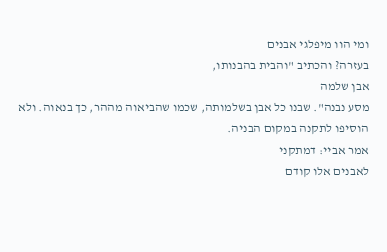ומי הוו מיפלגי אבנים
בעזרה? והכתיב "והבית בהבנותו,
אבן שלמה
מסע נבנה". שבנו כל אבן בשלמותה, שכמו שהביאוה מההר, כך בנאוה. ולא הוסיפו לתקנה במקום הבניה.
אמר אביי: דמתקני
לאבנים אלו קודם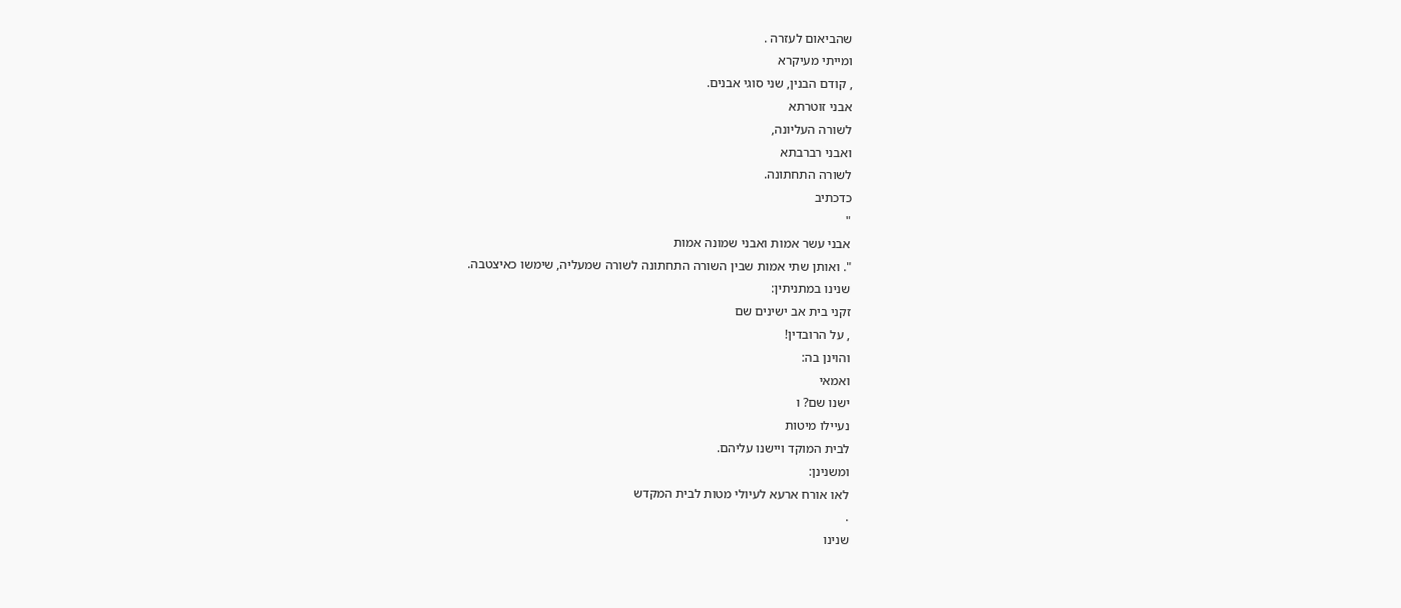שהביאום לעזרה .
ומייתי מעיקרא
, קודם הבנין, שני סוגי אבנים.
אבני זוטרתא
לשורה העליונה,
ואבני רברבתא
לשורה התחתונה.
כדכתיב
"
אבני עשר אמות ואבני שמונה אמות
". ואותן שתי אמות שבין השורה התחתונה לשורה שמעליה, שימשו כאיצטבה.
שנינו במתניתין:
זקני בית אב ישינים שם
, על הרובדין!
והוינן בה:
ואמאי
ישנו שם? ו
נעיילו מיטות
לבית המוקד ויישנו עליהם.
ומשנינן:
לאו אורח ארעא לעיולי מטות לבית המקדש
.
שנינו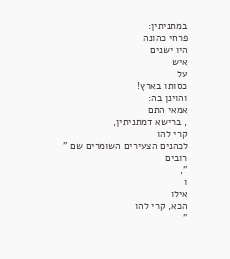במתניתין:
פרחי כהונה
היו ישנים
איש
על
כסותו בארץ!
והוינן בה:
אמאי התם
, ברישא דמתניתין,
קרי להו
לכהנים הצעירים השומרים שם "
רובים
",
ו
אילו
הכא, קרי להו
"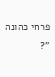פרחי כהונה
"?